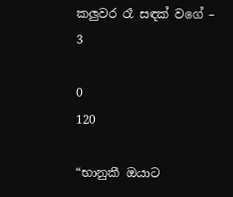කලුවර රෑ සඳක් වගේ – 3

0
120

“භානුකී ඔයාට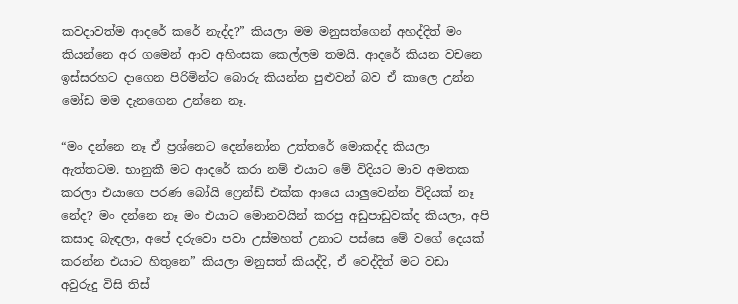කවදාවත්ම ආදරේ කරේ නැද්ද?” කියලා මම මනුසත්ගෙන් අහද්දිත් මං කියන්නෙ අර ගමෙන් ආව අහිංසක කෙල්ලම තමයි. ආදරේ කියන වචනෙ ඉස්සරහට දාගෙන පිරිමින්ට බොරු කියන්න පුළුවන් බව ඒ කාලෙ උන්න මෝඩ මම දැනගෙන උන්නෙ නෑ.

“මං දන්නෙ නෑ ඒ ප්‍රශ්නෙට දෙන්නෝන උත්තරේ මොකද්ද කියලා ඇත්තටම. භානුකී මට ආදරේ කරා නම් එයාට මේ විදියට මාව අමතක කරලා එයාගෙ පරණ බෝයි ෆ්‍රෙන්ඩ් එක්ක ආයෙ යාලුවෙන්න විදියක් නෑ නේද? මං දන්නෙ නෑ මං එයාට මොනවයින් කරපු අඩුපාඩුවක්ද කියලා, අපි කසාද බැඳලා, අපේ දරුවො පවා උස්මහත් උනාට පස්සෙ මේ වගේ දෙයක් කරන්න එයාට හිතුනෙ” කියලා මනුසත් කියද්දි, ඒ වෙද්දිත් මට වඩා අවුරුදු විසි තිස්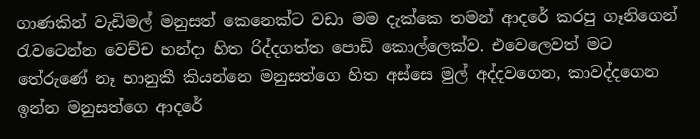ගාණකින් වැඩිමල් මනුසත් කෙනෙක්ට වඩා මම දැක්කෙ තමන් ආදරේ කරපු ගෑනිගෙන් රැවටෙන්න වෙච්ච හන්දා හිත රිද්දගත්ත පොඩි කොල්ලෙක්ව. එවෙලෙවත් මට තේරුණේ නෑ භානුකී කියන්නෙ මනුසත්ගෙ හිත අස්සෙ මුල් අද්දවගෙන, කාවද්දගෙන ඉන්න මනුසත්ගෙ ආදරේ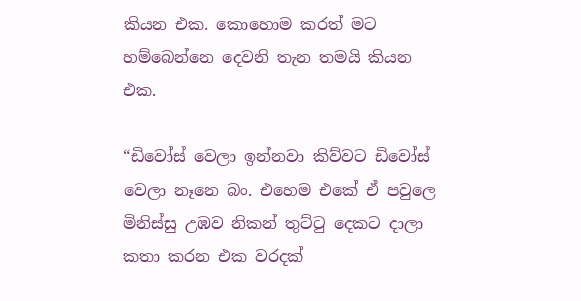කියන එක. කොහොම කරත් මට හම්බෙන්නෙ දෙවනි තැන තමයි කියන එක.

“ඩිවෝස් වෙලා ඉන්නවා කිව්වට ඩිවෝස් වෙලා නෑනෙ බං. එහෙම එකේ ඒ පවුලෙ මිනිස්සු උඹව නිකන් තුට්ටු දෙකට දාලා කතා කරන එක වරදක්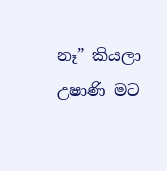නෑ” කියලා උෂාණි මට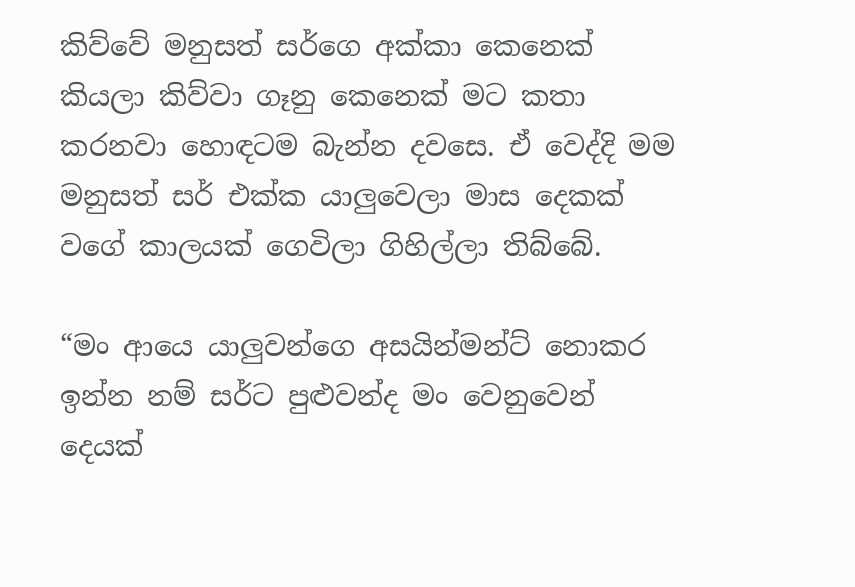කිව්වේ මනුසත් සර්ගෙ අක්කා කෙනෙක් කියලා කිව්වා ගෑනු කෙනෙක් මට කතා කරනවා හොඳටම බැන්න දවසෙ. ඒ වෙද්දි මම මනුසත් සර් එක්ක යාලුවෙලා මාස දෙකක් වගේ කාලයක් ගෙවිලා ගිහිල්ලා තිබ්බේ.

“මං ආයෙ යාලුවන්ගෙ අසයින්මන්ට් නොකර ඉන්න නම් සර්ට පුළුවන්ද මං වෙනුවෙන් දෙයක්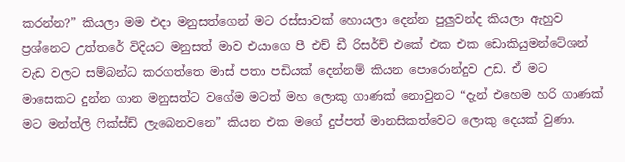කරන්න?” කියලා මම එදා මනුසත්ගෙන් මට රස්සාවක් හොයලා දෙන්න පුලුවන්ද කියලා ඇහුව ප්‍රශ්නෙට උත්තරේ විදියට මනුසත් මාව එයාගෙ පී එච් ඩී රිසර්ච් එකේ එක එක ඩොකියුමන්ටේශන් වැඩ වලට සම්බන්ධ කරගත්තෙ මාස් පතා පඩියක් දෙන්නම් කියන පොරොන්දුව උඩ. ඒ මට මාසෙකට දුන්න ගාන මනුසත්ට වගේම මටත් මහ ලොකු ගාණක් නොවුනට “දැන් එහෙම හරි ගාණක් මට මන්ත්ලි ෆික්ස්ඩ් ලැබෙනවනෙ” කියන එක මගේ දුප්පත් මානසිකත්වෙට ලොකු දෙයක් වුණා.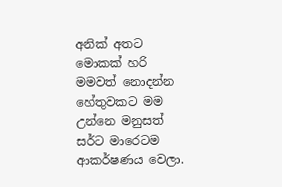අනික් අතට මොකක් හරි මමවත් නොදන්න හේතුවකට මම උන්නෙ මනුසත් සර්ට මාරෙටම ආකර්ෂණය වෙලා.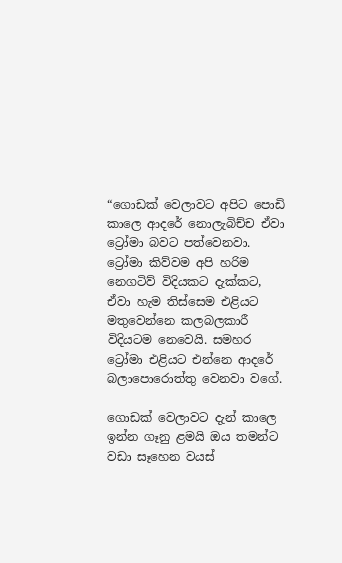“ගොඩක් වෙලාවට අපිට පොඩි කාලෙ ආදරේ නොලැබිච්ච ඒවා ට්‍රෝමා බවට පත්වෙනවා. ට්‍රෝමා කිව්වම අපි හරිම නෙගටිව් විදියකට දැක්කට, ඒවා හැම තිස්සෙම එළියට මතුවෙන්නෙ කලබලකාරී විදියටම නෙවෙයි. සමහර ට්‍රෝමා එළියට එන්නෙ ආදරේ බලාපොරොත්තු වෙනවා වගේ.

ගොඩක් වෙලාවට දැන් කාලෙ ඉන්න ගෑනු ළමයි ඔය තමන්ට වඩා සෑහෙන වයස්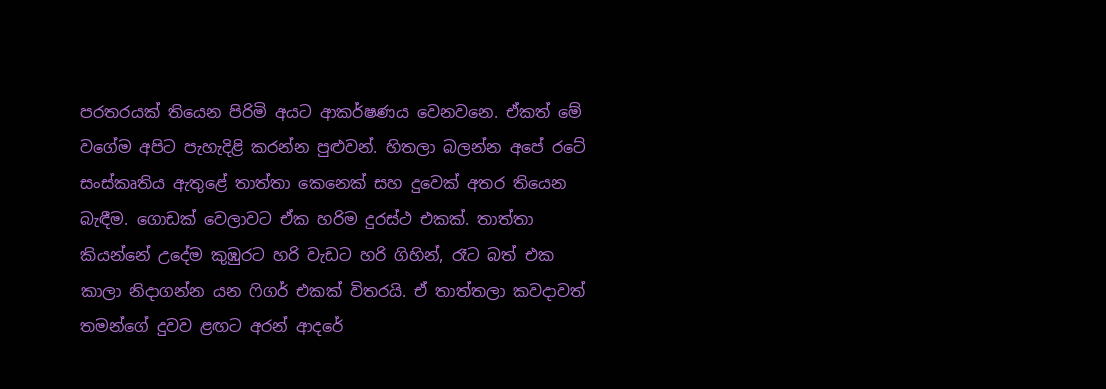පරතරයක් තියෙන පිරිමි අයට ආකර්ෂණය වෙනවනෙ. ඒකත් මේ වගේම අපිට පැහැදිළි කරන්න පුළුවන්. හිතලා බලන්න අපේ රටේ සංස්කෘතිය ඇතුළේ තාත්තා කෙනෙක් සහ දුවෙක් අතර තියෙන බැඳීම. ගොඩක් වෙලාවට ඒක හරිම දුරස්ථ එකක්. තාත්තා කියන්නේ උදේම කුඹුරට හරි වැඩට හරි ගිහින්, රෑට බත් එක කාලා නිදාගන්න යන ෆිගර් එකක් විතරයි. ඒ තාත්තලා කවදාවත් තමන්ගේ දුවව ළඟට අරන් ආදරේ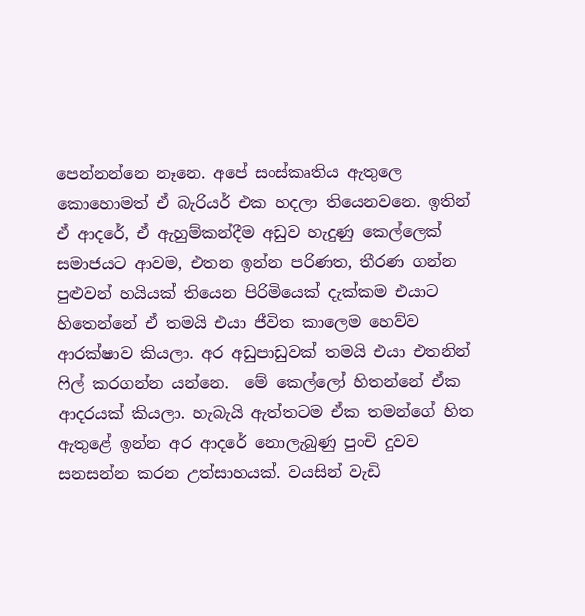පෙන්නන්නෙ නෑනෙ. අපේ සංස්කෘතිය ඇතුලෙ කොහොමත් ඒ බැරියර් එක හදලා තියෙනවනෙ. ඉතින් ඒ ආදරේ, ඒ ඇහුම්කන්දීම අඩුව හැදුණු කෙල්ලෙක් සමාජයට ආවම, එතන ඉන්න පරිණත, තීරණ ගන්න පුළුවන් හයියක් තියෙන පිරිමියෙක් දැක්කම එයාට හිතෙන්නේ ඒ තමයි එයා ජීවිත කාලෙම හෙව්ව ආරක්ෂාව කියලා. අර අඩුපාඩුවක් තමයි එයා එතනින් ෆිල් කරගන්න යන්නෙ.  මේ කෙල්ලෝ හිතන්නේ ඒක ආදරයක් කියලා. හැබැයි ඇත්තටම ඒක තමන්ගේ හිත ඇතුළේ ඉන්න අර ආදරේ නොලැබුණු පුංචි දුවව සනසන්න කරන උත්සාහයක්. වයසින් වැඩි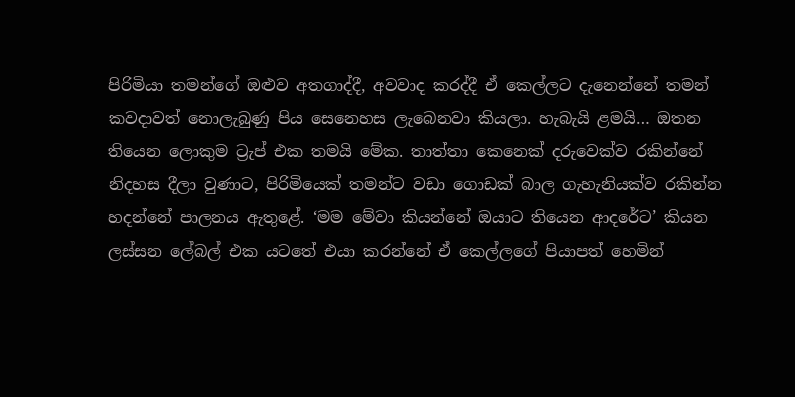පිරිමියා තමන්ගේ ඔළුව අතගාද්දී, අවවාද කරද්දී ඒ කෙල්ලට දැනෙන්නේ තමන් කවදාවත් නොලැබුණු පිය සෙනෙහස ලැබෙනවා කියලා. හැබැයි ළමයි… ඔතන තියෙන ලොකුම ට්‍රැප් එක තමයි මේක. තාත්තා කෙනෙක් දරුවෙක්ව රකින්නේ නිදහස දීලා වුණාට, පිරිමියෙක් තමන්ට වඩා ගොඩක් බාල ගැහැනියක්ව රකින්න හදන්නේ පාලනය ඇතුළේ. ‘මම මේවා කියන්නේ ඔයාට තියෙන ආදරේට’ කියන ලස්සන ලේබල් එක යටතේ එයා කරන්නේ ඒ කෙල්ලගේ පියාපත් හෙමින්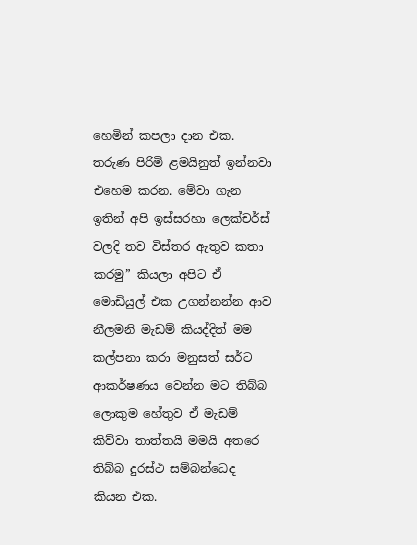හෙමින් කපලා දාන එක. තරුණ පිරිමි ළමයිනුත් ඉන්නවා එහෙම කරන. මේවා ගැන ඉතින් අපි ඉස්සරහා ලෙක්චර්ස් වලදි තව විස්තර ඇතුව කතා කරමු” කියලා අපිට ඒ මොඩියුල් එක උගන්නන්න ආව නීලමනි මැඩම් කියද්දිත් මම කල්පනා කරා මනුසත් සර්ට ආකර්ෂණය වෙන්න මට තිබ්බ ලොකුම හේතුව ඒ මැඩම් කිව්වා තාත්තයි මමයි අතරෙ තිබ්බ දුරස්ථ සම්බන්ධෙද කියන එක.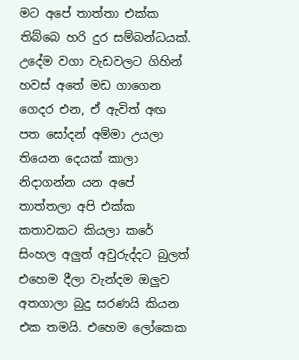මට අපේ තාත්තා එක්ක තිබ්බෙ හරි දුර සම්බන්ධයක්. උදේම වගා වැඩවලට ගිහින් හවස් අතේ මඩ ගාගෙන ගෙදර එන, ඒ ඇවිත් අඟ පත සෝදන් අම්මා උයලා තියෙන දෙයක් කාලා නිදාගන්න යන අපේ තාත්තලා අපි එක්ක කතාවකට කියලා කරේ සිංහල අලුත් අවුරුද්දට බුලත් එහෙම දීලා වැන්දම ඔලුව අතගාලා බුදු සරණයි කියන එක තමයි. එහෙම ලෝකෙක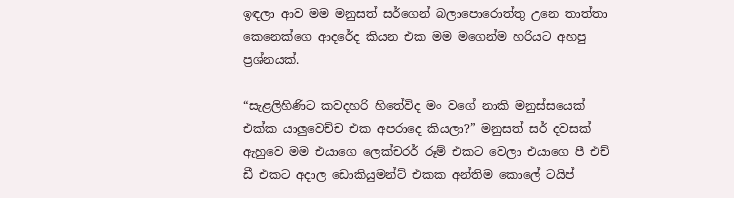ඉඳලා ආව මම මනුසත් සර්ගෙන් බලාපොරොත්තු උනෙ තාත්තා කෙනෙක්ගෙ ආදරේද කියන එක මම මගෙන්ම හරියට අහපු ප්‍රශ්නයක්.

“සැළලිහිණිට කවදහරි හිතේවිද මං වගේ නාකි මනුස්සයෙක් එක්ක යාලුවෙච්ච එක අපරාදෙ කියලා?” මනුසත් සර් දවසක් ඇහුවෙ මම එයාගෙ ලෙක්චරර් රූම් එකට වෙලා එයාගෙ පී එච් ඩී එකට අදාල ඩොකියුමන්ට් එකක අන්තිම කොලේ ටයිප්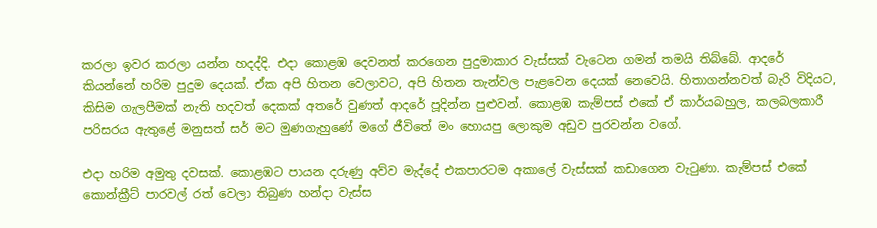කරලා ඉවර කරලා යන්න හදද්දි. එදා කොළඹ දෙවනත් කරගෙන පුදුමාකාර වැස්සක් වැටෙන ගමන් තමයි තිබ්බේ. ආදරේ කියන්නේ හරිම පුදුම දෙයක්. ඒක අපි හිතන වෙලාවට, අපි හිතන තැන්වල පැළවෙන දෙයක් නෙවෙයි. හිතාගන්නවත් බැරි විදියට, කිසිම ගැලපීමක් නැති හදවත් දෙකක් අතරේ වුණත් ආදරේ පූදින්න පුළුවන්. කොළඹ කැම්පස් එකේ ඒ කාර්යබහුල, කලබලකාරී පරිසරය ඇතුළේ මනුසත් සර් මට මුණගැහුණේ මගේ ජීවිතේ මං හොයපු ලොකුම අඩුව පුරවන්න වගේ.

එදා හරිම අමුතු දවසක්. කොළඹට පායන දරුණු අව්ව මැද්දේ එකපාරටම අකාලේ වැස්සක් කඩාගෙන වැටුණා. කැම්පස් එකේ කොන්ක්‍රීට් පාරවල් රත් වෙලා තිබුණ හන්දා වැස්ස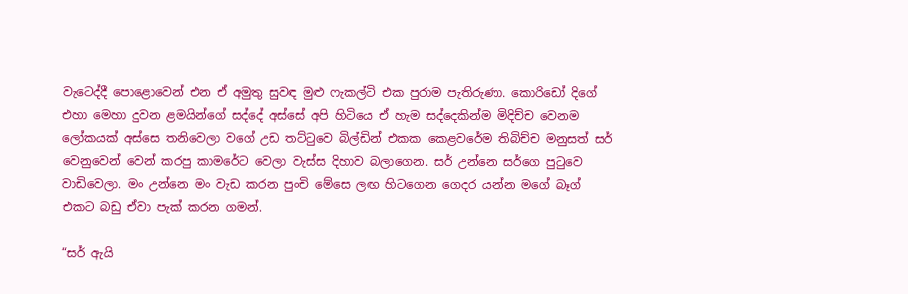වැටෙද්දී පොළොවෙන් එන ඒ අමුතු සුවඳ මුළු ෆැකල්ටි එක පුරාම පැතිරුණා. කොරිඩෝ දිගේ එහා මෙහා දුවන ළමයින්ගේ සද්දේ අස්සේ අපි හිටියෙ ඒ හැම සද්දෙකින්ම මිදිච්ච වෙනම ලෝකයක් අස්සෙ තනිවෙලා වගේ උඩ තට්ටුවෙ බිල්ඩින් එකක කෙළවරේම තිබිච්ච මනුසත් සර් වෙනුවෙන් වෙන් කරපු කාමරේට වෙලා වැස්ස දිහාව බලාගෙන. සර් උන්නෙ සර්ගෙ පුටුවෙ වාඩිවෙලා. මං උන්නෙ මං වැඩ කරන පුංචි මේසෙ ලඟ හිටගෙන ගෙදර යන්න මගේ බෑග් එකට බඩු ඒවා පැක් කරන ගමන්.

“සර් ඇයි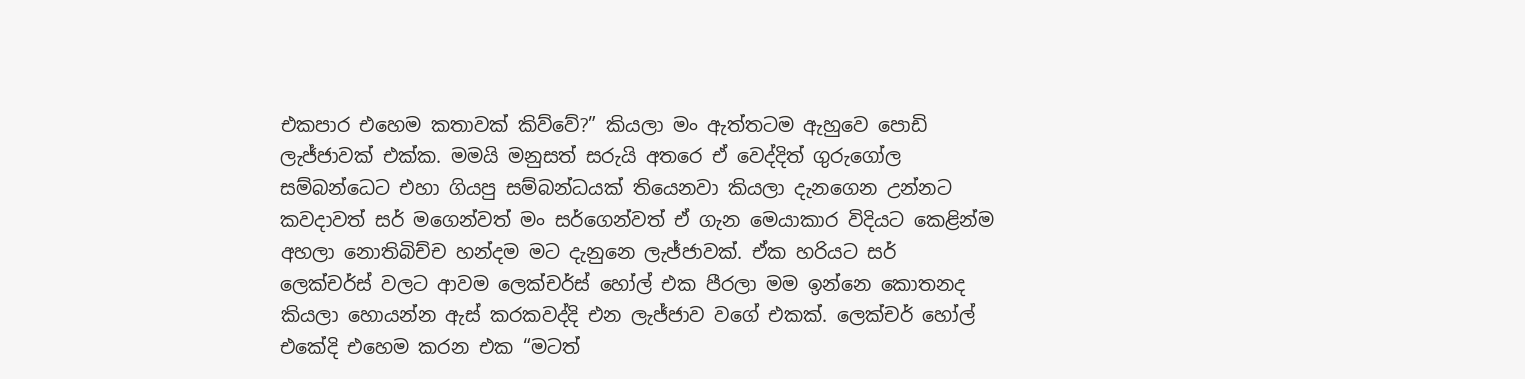එකපාර එහෙම කතාවක් කිව්වේ?” කියලා මං ඇත්තටම ඇහුවෙ පොඩි ලැජ්ජාවක් එක්ක. මමයි මනුසත් සරුයි අතරෙ ඒ වෙද්දිත් ගුරුගෝල සම්බන්ධෙට එහා ගියපු සම්බන්ධයක් තියෙනවා කියලා දැනගෙන උන්නට කවදාවත් සර් මගෙන්වත් මං සර්ගෙන්වත් ඒ ගැන මෙයාකාර විදියට කෙළින්ම අහලා නොතිබිච්ච හන්දම මට දැනුනෙ ලැජ්ජාවක්. ඒක හරියට සර් ලෙක්චර්ස් වලට ආවම ලෙක්චර්ස් හෝල් එක පීරලා මම ඉන්නෙ කොතනද කියලා හොයන්න ඇස් කරකවද්දි එන ලැජ්ජාව වගේ එකක්. ලෙක්චර් හෝල් එකේදි එහෙම කරන එක “මටත්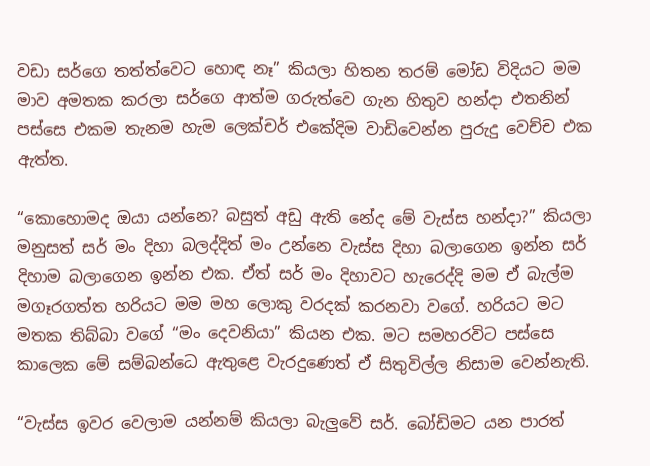වඩා සර්ගෙ තත්ත්වෙට හොඳ නෑ” කියලා හිතන තරම් මෝඩ විදියට මම මාව අමතක කරලා සර්ගෙ ආත්ම ගරුත්වෙ ගැන හිතුව හන්දා එතනින් පස්සෙ එකම තැනම හැම ලෙක්චර් එකේදිම වාඩිවෙන්න පුරුදු වෙච්ච එක ඇත්ත.

“කොහොමද ඔයා යන්නෙ? බසුත් අඩු ඇති නේද මේ වැස්ස හන්දා?” කියලා මනුසත් සර් මං දිහා බලද්දිත් මං උන්නෙ වැස්ස දිහා බලාගෙන ඉන්න සර් දිහාම බලාගෙන ඉන්න එක. ඒත් සර් මං දිහාවට හැරෙද්දි මම ඒ බැල්ම මගෑරගත්ත හරියට මම මහ ලොකු වරදක් කරනවා වගේ. හරියට මට මතක තිබ්බා වගේ “මං දෙවනියා” කියන එක. මට සමහරවිට පස්සෙ කාලෙක මේ සම්බන්ධෙ ඇතුළෙ වැරදුණෙත් ඒ සිතුවිල්ල නිසාම වෙන්නැති.

“වැස්ස ඉවර වෙලාම යන්නම් කියලා බැලුවේ සර්. බෝඩිමට යන පාරත්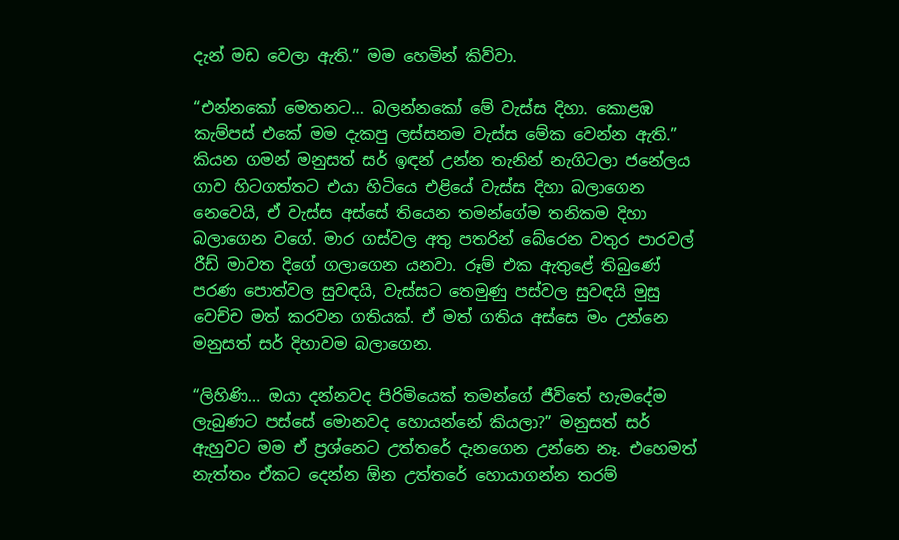දැන් මඩ වෙලා ඇති.” මම හෙමින් කිව්වා.

“එන්නකෝ මෙතනට… බලන්නකෝ මේ වැස්ස දිහා. කොළඹ කැම්පස් එකේ මම දැකපු ලස්සනම වැස්ස මේක වෙන්න ඇති.” කියන ගමන් මනුසත් සර් ඉඳන් උන්න තැනින් නැගිටලා ජනේලය ගාව හිටගත්තට එයා හිටියෙ එළියේ වැස්ස දිහා බලාගෙන නෙවෙයි, ඒ වැස්ස අස්සේ තියෙන තමන්ගේම තනිකම දිහා බලාගෙන වගේ. මාර ගස්වල අතු පතරින් බේරෙන වතුර පාරවල් රීඩ් මාවත දිගේ ගලාගෙන යනවා. රූම් එක ඇතුළේ තිබුණේ පරණ පොත්වල සුවඳයි, වැස්සට තෙමුණු පස්වල සුවඳයි මුසු වෙච්ච මත් කරවන ගතියක්. ඒ මත් ගතිය අස්සෙ මං උන්නෙ මනුසත් සර් දිහාවම බලාගෙන.

“ලිහිණි… ඔයා දන්නවද පිරිමියෙක් තමන්ගේ ජීවිතේ හැමදේම ලැබුණට පස්සේ මොනවද හොයන්නේ කියලා?” මනුසත් සර් ඇහුවට මම ඒ ප්‍රශ්නෙට උත්තරේ දැනගෙන උන්නෙ නෑ. එහෙමත් නැත්තං ඒකට දෙන්න ඕන උත්තරේ හොයාගන්න තරම්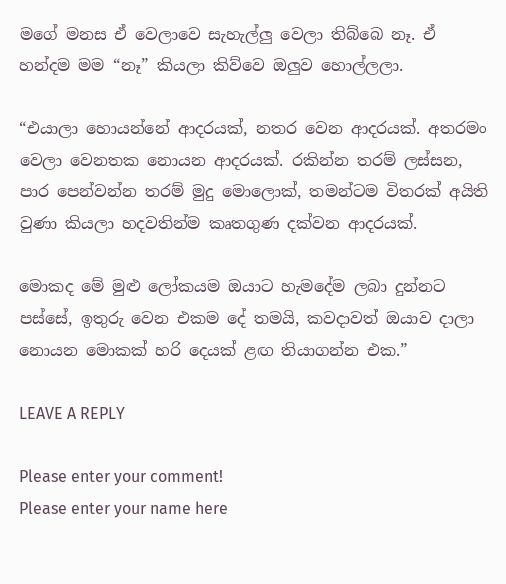මගේ මනස ඒ වෙලාවෙ සැහැල්ලු වෙලා තිබ්බෙ නෑ. ඒ හන්දම මම “නෑ” කියලා කිව්වෙ ඔලුව හොල්ලලා.

“එයාලා හොයන්නේ ආදරයක්, නතර වෙන ආදරයක්. අතරමං වෙලා වෙනතක නොයන ආදරයක්. රකින්න තරම් ලස්සන, පාර පෙන්වන්න තරම් මුදු මොලොක්, තමන්ටම විතරක් අයිති වුණා කියලා හදවතින්ම කෘතගුණ දක්වන ආදරයක්.

මොකද මේ මුළු ලෝකයම ඔයාට හැමදේම ලබා දුන්නට පස්සේ, ඉතුරු වෙන එකම දේ තමයි, කවදාවත් ඔයාව දාලා නොයන මොකක් හරි දෙයක් ළඟ තියාගන්න එක.”

LEAVE A REPLY

Please enter your comment!
Please enter your name here